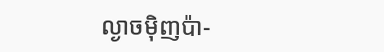ល្ងាចម៉ិញប៉ា-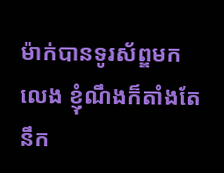ម៉ាក់បានទូរស័ព្ឌមកលេង ខ្ញុំណឹងក៏តាំងតែនឹក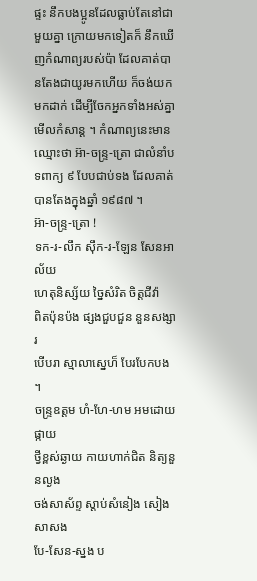ផ្ទះ នឹកបងប្អូនដែលធ្លាប់តែនៅជាមួយគ្នា ក្រោយមកទៀតក៏ នឹកឃើញកំណាព្យរបស់ប៉ា ដែលគាត់បានតែងជាយូរមកហើយ ក៏ចង់យកមកដាក់ ដើម្បីចែកអ្នកទាំងអស់គ្នាមើលកំសាន្ត ។ កំណាព្យនេះមានឈ្មោះថា អ៊ា-ចន្ទ្រ-ត្រោ ជាលំនាំបទពាក្យ ៩ បែបជាប់ទង ដែលគាត់បានតែងក្នុងឆ្នាំ ១៩៨៧ ។
អ៊ា-ចន្ទ្រ-ត្រោ !
ទក-រ-លឹក ស៊ឹក-រ-ឡែន សែនអាល័យ
ហេតុនិស្ស័យ ច្នៃសំរិត ចិត្តជីវ៉ា
ពិតប៉ុនប៉ង ផ្សងជួបជួន នួនសង្សារ
បើបរា ស្មាលាស្នេហ៏ បែរបែកបង ។
ចន្ទ្រឧត្តម ហំ-ហែ-ហម អមដោយផ្កាយ
ថ្វីខ្ពស់ឆ្ងាយ កាយហាក់ជិត និត្យនួនល្ងង
ចង់សាស័ព្ទ ស្តាប់សំនៀង សៀងសាសង
បែ-សែន-ស្នង ប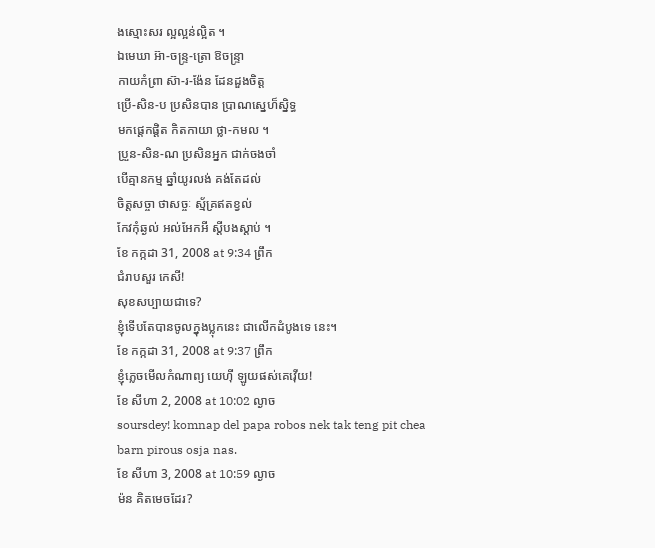ងស្មោះសរ ល្អល្អន់ល្អិត ។
ឯមេឃា អ៊ា-ចន្ទ្រ-ត្រោ ឱចន្ទ្រា
កាយកំពា្រ ស៊ា-រ-ង៉ែន ដែនដួងចិត្ត
ប្រើ-សិន-ប ប្រសិនបាន ប្រាណស្នេហ៏ស្និទ្ធ
មកផ្តេកផ្តិត កិតកាយា ថ្លា-កមល ។
ប្រួន-សិន-ណ ប្រសិនអ្នក ជាក់ចងចាំ
បើគ្មានកម្ម ឆ្នាំយូរលង់ គង់តែដល់
ចិត្តសច្ចា ថាសច្ចៈ ស្ម័គ្រឥតខ្វល់
កែវកុំឆ្ងល់ អល់អែកអី ស្តីបងស្តាប់ ។
ខែ កក្កដា 31, 2008 at 9:34 ព្រឹក
ជំរាបសួរ កេសី!
សុខសប្បាយជាទេ?
ខ្ញុំទើបតែបានចូលក្នុងប្លុកនេះ ជាលើកដំបូងទេ នេះ។
ខែ កក្កដា 31, 2008 at 9:37 ព្រឹក
ខ្ញុំភ្លេចមើលកំណាព្យ យេហ៊ី ឡូយផស់គេវ៉ើយ!
ខែ សីហា 2, 2008 at 10:02 ល្ងាច
soursdey! komnap del papa robos nek tak teng pit chea barn pirous osja nas.
ខែ សីហា 3, 2008 at 10:59 ល្ងាច
ម៉ន គិតមេចដែរ?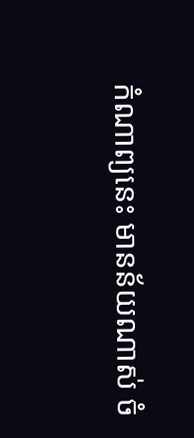កំណាព្យនេះ មានន័យណាស់ ចំ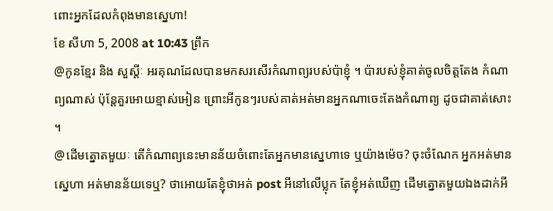ពោះអ្នកដែលកំពុងមានស្នេហា!
ខែ សីហា 5, 2008 at 10:43 ព្រឹក
@កូនខ្មែរ និង សួស្តីៈ អរគុណដែលបានមកសរសើរកំណាព្យរបស់ប៉ាខ្ញុំ ។ ប៉ារបស់ខ្ញុំគាត់ចូលចិត្តតែង កំណាព្យណាស់ ប៉ុន្តែគួរអោយខ្មាស់អៀន ព្រោះអីកូនៗរបស់គាត់អត់មានអ្នកណាចេះតែងកំណាព្យ ដូចជាគាត់សោះ ។
@ដើមត្នោតមួយៈ តើកំណាព្យនេះមានន័យចំពោះតែអ្នកមានស្នេហាទេ ឬយ៉ាងម៉េច? ចុះចំណែក អ្នកអត់មានស្នេហា អត់មានន័យទេឬ? ថាអោយតែខ្ញុំថាអត់ post អីនៅលើប្លុក តែខ្ញុំអត់ឃើញ ដើមត្នោតមួយឯងដាក់អី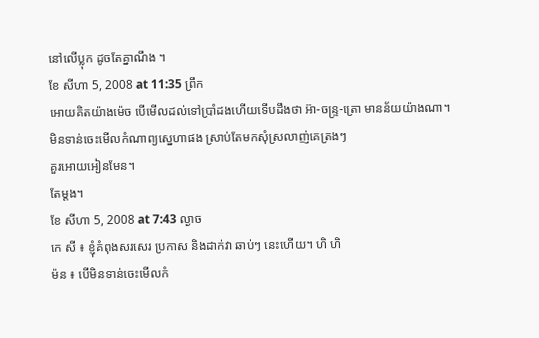នៅលើប្លុក ដូចតែគ្នាណឹង ។
ខែ សីហា 5, 2008 at 11:35 ព្រឹក
អោយគិតយ៉ាងម៉េច បើមើលដល់ទៅប្រាំដងហើយទើបដឹងថា អ៊ា-ចន្ទ្រ-ត្រោ មានន័យយ៉ាងណា។
មិនទាន់ចេះមើលកំណាព្យស្នេហាផង ស្រាប់តែមកសុំស្រលាញ់គេត្រងៗ
គួរអោយអៀនមែន។
តែម្តង។
ខែ សីហា 5, 2008 at 7:43 ល្ងាច
កេ សី ៖ ខ្ញុំគំពុងសរសេរ ប្រកាស និងដាក់វា ឆាប់ៗ នេះហើយ។ ហិ ហិ
ម៉ន ៖ បើមិនទាន់ចេះមើលកំ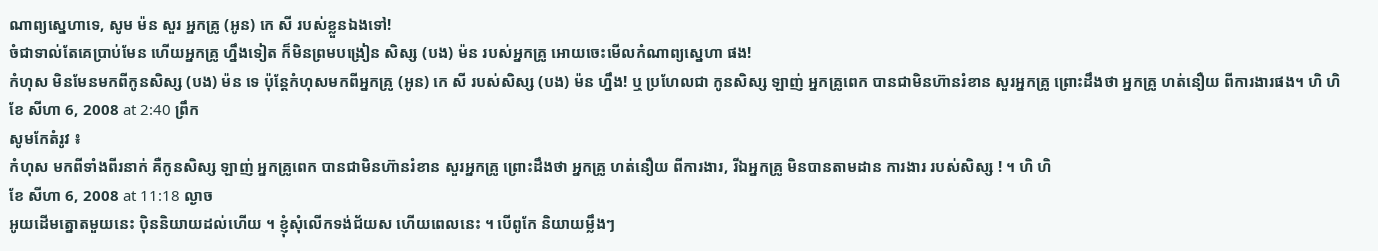ណាព្យស្នេហាទេ, សូម ម៉ន សួរ អ្នកគ្រូ (អូន) កេ សី របស់ខ្លួនឯងទៅ!
ចំជាទាល់តែគេប្រាប់មែន ហើយអ្នកគ្រូ ហ្នឹងទៀត ក៏មិនព្រមបង្រៀន សិស្ស (បង) ម៉ន របស់អ្នកគ្រូ អោយចេះមើលកំណាព្យស្នេហា ផង!
កំហុស មិនមែនមកពីកូនសិស្ស (បង) ម៉ន ទេ ប៉ុន្តែកំហុសមកពីអ្នកគ្រូ (អូន) កេ សី របស់សិស្ស (បង) ម៉ន ហ្នឹង! ឬ ប្រហែលជា កូនសិស្ស ឡាញ់ អ្នកគ្រូពេក បានជាមិនហ៊ានរំខាន សួរអ្នកគ្រូ ព្រោះដឹងថា អ្នកគ្រូ ហត់នឿយ ពីការងារផង។ ហិ ហិ
ខែ សីហា 6, 2008 at 2:40 ព្រឹក
សូមកែតំរូវ ៖
កំហុស មកពីទាំងពីរនាក់ គឺកូនសិស្ស ឡាញ់ អ្នកគ្រូពេក បានជាមិនហ៊ានរំខាន សួរអ្នកគ្រូ ព្រោះដឹងថា អ្នកគ្រូ ហត់នឿយ ពីការងារ, រីឯអ្នកគ្រូ មិនបានតាមដាន ការងារ របស់សិស្ស ! ។ ហិ ហិ
ខែ សីហា 6, 2008 at 11:18 ល្ងាច
អូយដើមត្នោតមួយនេះ ប៉ិននិយាយដល់ហើយ ។ ខ្ញុំសុំលើកទង់ជ័យស ហើយពេលនេះ ។ បើពូកែ និយាយម្លឹងៗ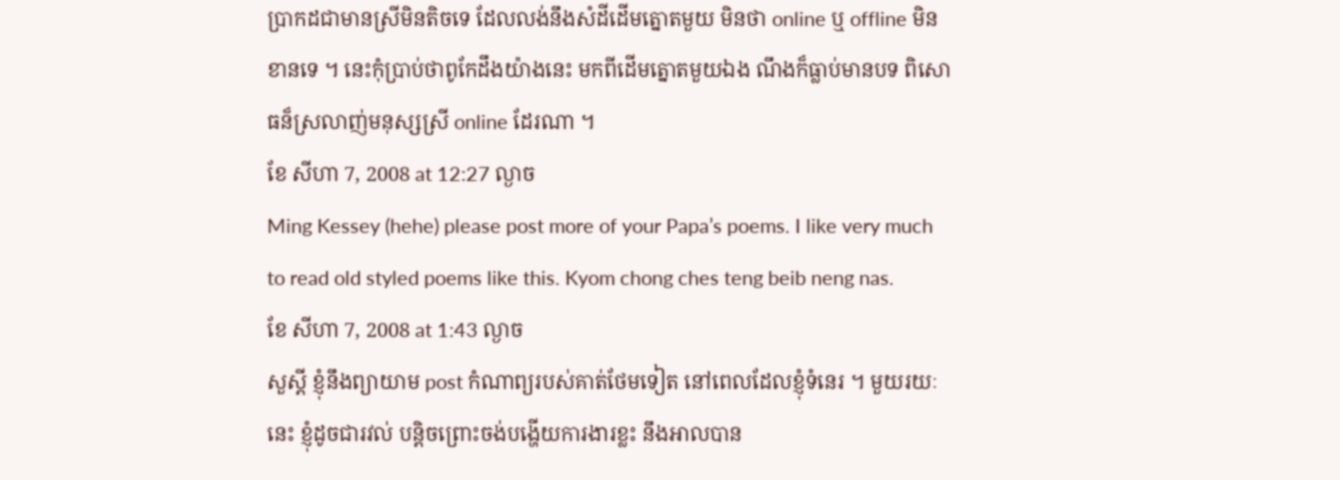ប្រាកដជាមានស្រីមិនតិចទេ ដែលលង់នឹងសំដីដើមត្នោតមួយ មិនថា online ឬ offline មិនខានទេ ។ នេះកុំប្រាប់ថាពូកែដឹងយ៉ាងនេះ មកពីដើមត្នោតមួយឯង ណឹងក៏ធ្លាប់មានបទ ពិសោធន៏ស្រលាញ់មនុស្សស្រី online ដែរណា ។
ខែ សីហា 7, 2008 at 12:27 ល្ងាច
Ming Kessey (hehe) please post more of your Papa’s poems. I like very much to read old styled poems like this. Kyom chong ches teng beib neng nas.
ខែ សីហា 7, 2008 at 1:43 ល្ងាច
សួស្តី ខ្ញុំនឹងព្យាយាម post កំណាព្យរបស់គាត់ថែមទៀត នៅពេលដែលខ្ញុំទំនេរ ។ មួយរយៈនេះ ខ្ញុំដូចជារវល់ បន្តិចព្រោះចង់បង្ហើយការងារខ្លះ នឹងអាលបាន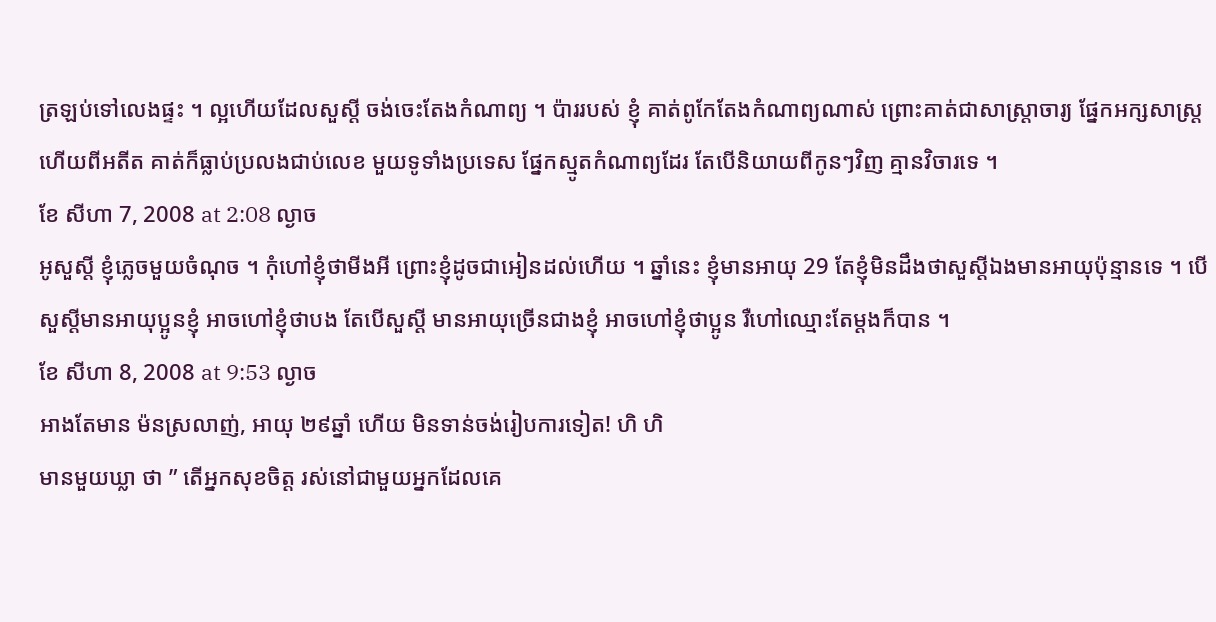ត្រឡប់ទៅលេងផ្ទះ ។ ល្អហើយដែលសួស្តី ចង់ចេះតែងកំណាព្យ ។ ប៉ាររបស់ ខ្ញុំ គាត់ពូកែតែងកំណាព្យណាស់ ព្រោះគាត់ជាសាស្រ្តាចារ្យ ផែ្នកអក្សសាស្រ្ត ហើយពីអតីត គាត់ក៏ធ្លាប់ប្រលងជាប់លេខ មួយទូទាំងប្រទេស ផ្នែកស្មូតកំណាព្យដែរ តែបើនិយាយពីកូនៗវិញ គ្មានវិចារទេ ។
ខែ សីហា 7, 2008 at 2:08 ល្ងាច
អូសួស្តី ខ្ញុំភេ្លចមួយចំណុច ។ កុំហៅខ្ញុំថាមីងអី ព្រោះខ្ញុំដូចជាអៀនដល់ហើយ ។ ឆ្នាំនេះ ខ្ញុំមានអាយុ 29 តែខ្ញុំមិនដឹងថាសួស្តីឯងមានអាយុប៉ុន្មានទេ ។ បើសួស្តីមានអាយុប្អូនខ្ញុំ អាចហៅខ្ញុំថាបង តែបើសួស្តី មានអាយុច្រើនជាងខ្ញុំ អាចហៅខ្ញុំថាប្អូន រឺហៅឈ្មោះតែម្តងក៏បាន ។
ខែ សីហា 8, 2008 at 9:53 ល្ងាច
អាងតែមាន ម៉នស្រលាញ់, អាយុ ២៩ឆ្នាំ ហើយ មិនទាន់ចង់រៀបការទៀត! ហិ ហិ
មានមួយឃ្លា ថា ” តើអ្នកសុខចិត្ត រស់នៅជាមួយអ្នកដែលគេ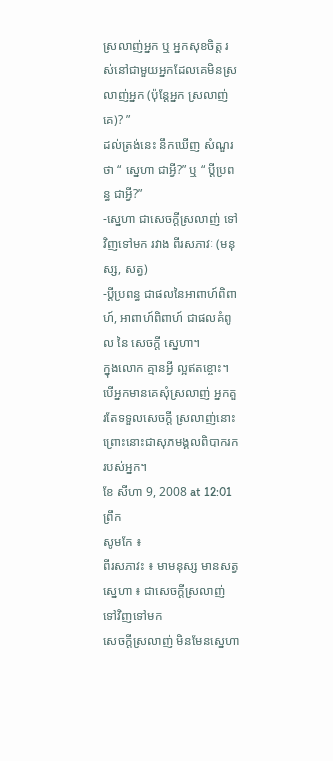ស្រលាញ់អ្នក ឬ អ្នកសុខចិត្ត រស់នៅជាមួយអ្នកដែលគេមិនស្រលាញ់អ្នក (ប៉ុន្តែអ្នក ស្រលាញ់គេ)? ”
ដល់ត្រង់នេះ នឹកឃើញ សំណួរថា “ ស្នេហា ជាអ្វី?” ឬ “ ប្តីប្រពន្ធ ជាអ្វី?”
-ស្នេហា ជាសេចក្តីស្រលាញ់ ទៅវិញទៅមក រវាង ពីរសភាវៈ (មនុស្ស, សត្វ)
-ប្តីប្រពន្ធ ជាផលនៃអាពាហ៍ពិពាហ៍, អាពាហ៍ពិពាហ៍ ជាផលគំពូល នៃ សេចក្តី ស្នេហា។
ក្នុងលោក គ្មានអ្វី ល្អឥតខ្ចោះ។ បើអ្នកមានគេសុំស្រលាញ់ អ្នកគួរតែទទួលសេចក្តី ស្រលាញ់នោះ ព្រោះនោះជាសុភមង្គលពិបាករក របស់អ្នក។
ខែ សីហា 9, 2008 at 12:01 ព្រឹក
សូមកែ ៖
ពីរសភាវះ ៖ មាមនុស្ស មានសត្វ
ស្នេហា ៖ ជាសេចក្តីស្រលាញ់ ទៅវិញទៅមក
សេចក្តីស្រលាញ់ មិនមែនស្នេហា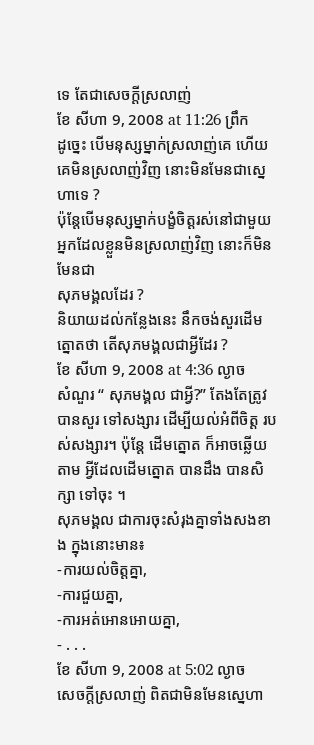ទេ តែជាសេចក្តីស្រលាញ់
ខែ សីហា 9, 2008 at 11:26 ព្រឹក
ដូច្នេះ បើមនុស្សម្នាក់ស្រលាញ់គេ ហើយគេមិនស្រលាញ់វិញ នោះមិនមែនជាស្នេហាទេ ?
ប៉ុន្តែបើមនុស្សម្នាក់បង្ខំចិត្តរស់នៅជាមួយអ្នកដែលខ្លួនមិនស្រលាញ់វិញ នោះក៏មិនមែនជា
សុភមង្គលដែរ ?
និយាយដល់កន្លែងនេះ នឹកចង់សួរដើមត្នោតថា តើសុភមង្គលជាអ្វីដែរ ?
ខែ សីហា 9, 2008 at 4:36 ល្ងាច
សំណួរ “ សុភមង្គល ជាអ្វី?” តែងតែត្រូវបានសួរ ទៅសង្សារ ដើម្បីយល់អំពីចិត្ត របស់សង្សារ។ ប៉ុន្តែ ដើមត្នោត ក៏អាចឆ្លើយតាម អ្វីដែលដើមត្នោត បានដឹង បានសិក្សា ទៅចុះ ។
សុភមង្គល ជាការចុះសំរុងគ្នាទាំងសងខាង ក្នុងនោះមាន៖
-ការយល់ចិត្តគ្នា,
-ការជួយគ្នា,
-ការអត់អោនអោយគ្នា,
- . . .
ខែ សីហា 9, 2008 at 5:02 ល្ងាច
សេចក្តីស្រលាញ់ ពិតជាមិនមែនស្នេហា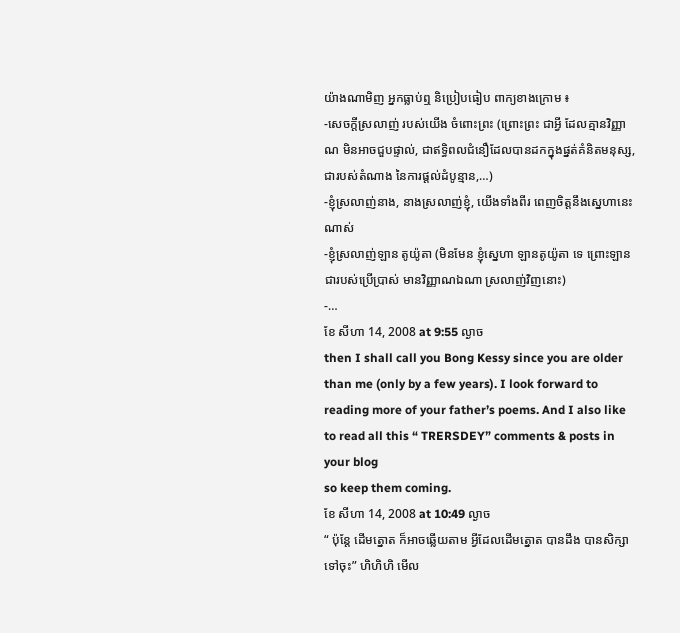យ៉ាងណាមិញ អ្នកធ្លាប់ឮ និប្រៀបធៀប ពាក្យខាងក្រោម ៖
-សេចក្តីស្រលាញ់ របស់យើង ចំពោះព្រះ (ព្រោះព្រះ ជាអ្វី ដែលគ្មានវិញ្ញាណ មិនអាចជួបផ្ទាល់, ជាឥទ្ធិពលជំនឿដែលបានដកក្នុងផ្នត់គំនិតមនុស្ស, ជារបស់តំណាង នៃការផ្តល់ដំបូន្មាន,…)
-ខ្ញុំស្រលាញ់នាង, នាងស្រលាញ់ខ្ញុំ, យើងទាំងពីរ ពេញចិត្តនឹងស្នេហានេះណាស់
-ខ្ញុំស្រលាញ់ឡាន តូយ៉ូតា (មិនមែន ខ្ញុំស្នេហា ឡានតូយ៉ូតា ទេ ព្រោះឡានជារបស់ប្រើប្រាស់ មានវិញ្ញាណឯណា ស្រលាញ់វិញនោះ)
-…
ខែ សីហា 14, 2008 at 9:55 ល្ងាច
then I shall call you Bong Kessy since you are older than me (only by a few years). I look forward to reading more of your father’s poems. And I also like to read all this “ TRERSDEY” comments & posts in your blog
so keep them coming.
ខែ សីហា 14, 2008 at 10:49 ល្ងាច
“ ប៉ុន្តែ ដើមត្នោត ក៏អាចឆ្លើយតាម អ្វីដែលដើមត្នោត បានដឹង បានសិក្សា ទៅចុះ” ហិហិហិ មើល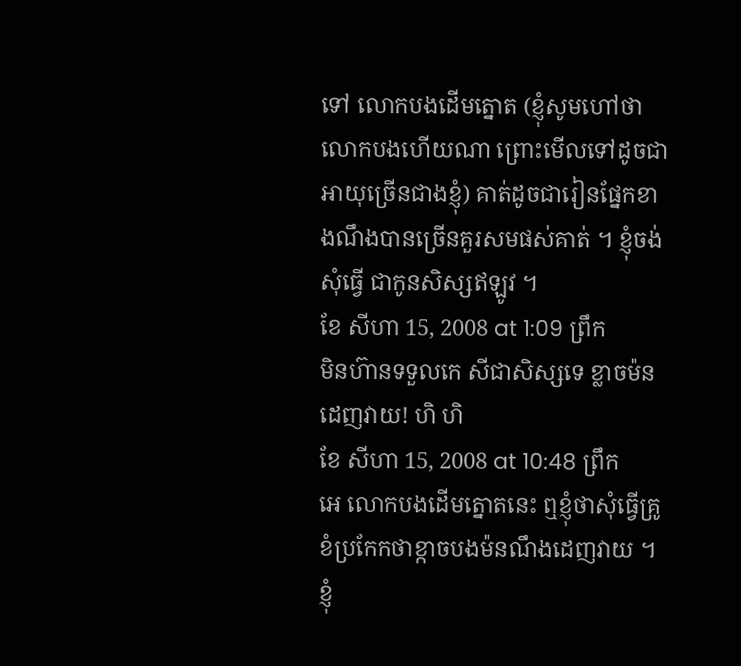ទៅ លោកបងដើមត្នោត (ខ្ញុំសូមហៅថា លោកបងហើយណា ព្រោះមើលទៅដូចជាអាយុច្រើនជាងខ្ញុំ) គាត់ដូចជារៀនផ្នែកខាងណឹងបានច្រើនគួរសមផស់គាត់ ។ ខ្ញុំចង់សុំធ្វើ ជាកូនសិស្សឥឡូវ ។
ខែ សីហា 15, 2008 at 1:09 ព្រឹក
មិនហ៊ានទទួលកេ សីជាសិស្សទេ ខ្លាចម៉ន ដេញវាយ! ហិ ហិ
ខែ សីហា 15, 2008 at 10:48 ព្រឹក
អេ លោកបងដើមត្នោតនេះ ឮខ្ញុំថាសុំធ្វើគ្រូ ខំប្រកែកថាខ្កាចបងម៉នណឹងដេញវាយ ។ ខ្ញុំ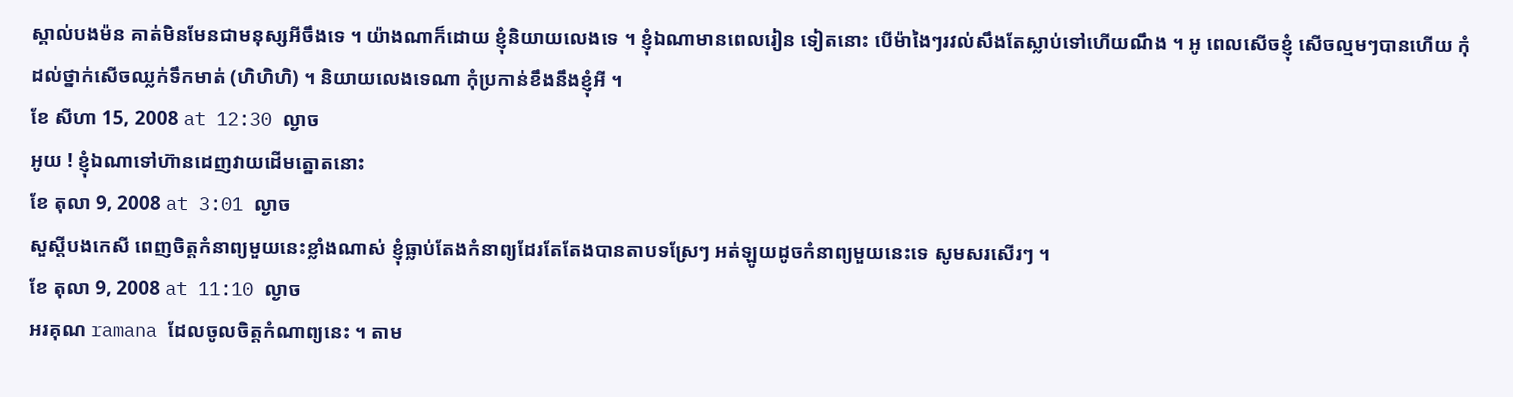ស្គាល់បងម៉ន គាត់មិនមែនជាមនុស្សអីចឹងទេ ។ យ៉ាងណាក៏ដោយ ខ្ញុំនិយាយលេងទេ ។ ខ្ញុំឯណាមានពេលរៀន ទៀតនោះ បើម៉ាងៃៗរវល់សឹងតែស្លាប់ទៅហើយណឹង ។ អូ ពេលសើចខ្ញុំ សើចល្មមៗបានហើយ កុំដល់ថ្នាក់សើចឈ្លក់ទឹកមាត់ (ហិហិហិ) ។ និយាយលេងទេណា កុំប្រកាន់ខឹងនឹងខ្ញុំអី ។
ខែ សីហា 15, 2008 at 12:30 ល្ងាច
អូយ ! ខ្ញុំឯណាទៅហ៊ានដេញវាយដើមត្នោតនោះ
ខែ តុលា 9, 2008 at 3:01 ល្ងាច
សួស្តីបងកេសី ពេញចិត្តកំនាព្យមួយនេះខ្លាំងណាស់ ខ្ញុំធ្លាប់តែងកំនាព្យដែរតែតែងបានតាបទស្រែៗ អត់ឡូយដូចកំនាព្យមួយនេះទេ សូមសរសើរៗ ។
ខែ តុលា 9, 2008 at 11:10 ល្ងាច
អរគុណ ramana ដែលចូលចិត្តកំណាព្យនេះ ។ តាម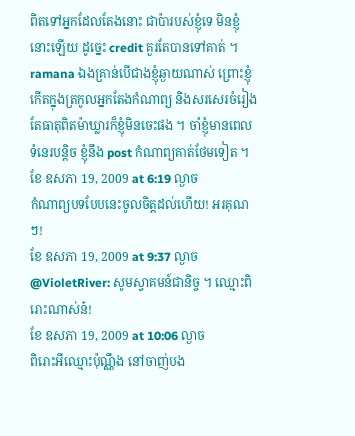ពិតទៅអ្នកដែលតែងនោះ ជាប៉ារបស់ខ្ញុំទេ មិនខ្ញុំនោះឡើយ ដូច្នេះ credit គួរតែបានទៅគាត់ ។ ramana ឯងគ្រាន់បើជាងខ្ញុំឆ្ងាយណាស់ ព្រោះខ្ញុំកើតក្នុងត្រកូលអ្នកតែងកំណាព្យ និងសរសេរចំរៀង តែធាតុពិតម៉ាឃ្លារក៏ខ្ញុំមិនចេះផង ។ ចាំខ្ញុំមានពេលទំនេរបន្តិច ខ្ញុំនឹង post កំណាព្យគាត់ថែមទៀត ។
ខែ ឧសភា 19, 2009 at 6:19 ល្ងាច
កំណាព្យបទបែបនេះចូលចិត្តដល់ហើយ! អរគុណៗ!
ខែ ឧសភា 19, 2009 at 9:37 ល្ងាច
@VioletRiver: សូមស្វាគមន៍ជានិច្ច ។ ឈ្មោះពិរោះណាស់ន៎!
ខែ ឧសភា 19, 2009 at 10:06 ល្ងាច
ពិរោះអីឈ្មោះប៉ុណ្ណឹង នៅចាញ់បង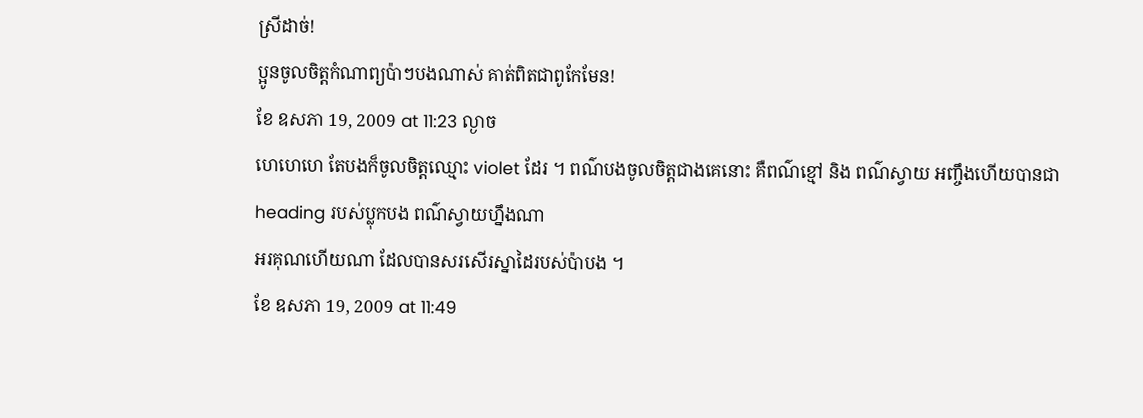ស្រីដាច់!
ប្អូនចូលចិត្តកំណាព្យប៉ាៗបងណាស់ គាត់ពិតជាពូកែមែន!
ខែ ឧសភា 19, 2009 at 11:23 ល្ងាច
ហេហេហេ តែបងក៏ចូលចិត្តឈ្មោះ violet ដែរ ។ ពណ៌បងចូលចិត្តជាងគេនោះ គឺពណ៌ខ្មៅ និង ពណ៌ស្វាយ អញ្ចឹងហើយបានជា heading របស់ប្លុកបង ពណ៌ស្វាយហ្នឹងណា
អរគុណហើយណា ដែលបានសរសើរស្នាដៃរបស់ប៉ាបង ។
ខែ ឧសភា 19, 2009 at 11:49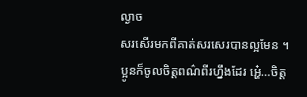ល្ងាច
សរសើរមកពីគាត់សរសេរបានល្អមែន ។
ប្អូនក៏ចូលចិត្តពណ៌ពីរហ្នឹងដែរ អ្ហេ៎…ចិត្ត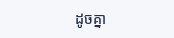ដូចគ្នា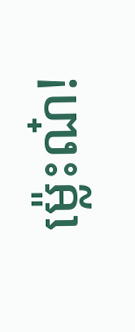ម៉្លេះណ៎!